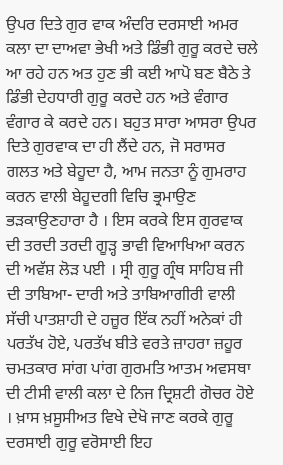ਉਪਰ ਦਿਤੇ ਗੁਰ ਵਾਕ ਅੰਦਰਿ ਦਰਸਾਈ ਅਮਰ ਕਲਾ ਦਾ ਦਾਅਵਾ ਭੇਖੀ ਅਤੇ ਡਿੰਭੀ ਗੁਰੂ ਕਰਦੇ ਚਲੇ ਆ ਰਹੇ ਹਨ ਅਤ ਹੁਣ ਭੀ ਕਈ ਆਪੋ ਬਣ ਬੈਠੇ ਤੇ ਡਿੰਭੀ ਦੇਹਧਾਰੀ ਗੁਰੂ ਕਰਦੇ ਹਨ ਅਤੇ ਵੰਗਾਰ ਵੰਗਾਰ ਕੇ ਕਰਦੇ ਹਨ। ਬਹੁਤ ਸਾਰਾ ਆਸਰਾ ਉਪਰ ਦਿਤੇ ਗੁਰਵਾਕ ਦਾ ਹੀ ਲੈਂਦੇ ਹਨ, ਜੋ ਸਰਾਸਰ ਗਲਤ ਅਤੇ ਬੇਹੂਦਾ ਹੈ, ਆਮ ਜਨਤਾ ਨੂੰ ਗੁਮਰਾਹ ਕਰਨ ਵਾਲੀ ਬੇਹੂਦਗੀ ਵਿਚਿ ਭ੍ਰਮਾਉਣ ਭੜਕਾਉਣਹਾਰਾ ਹੈ । ਇਸ ਕਰਕੇ ਇਸ ਗੁਰਵਾਕ ਦੀ ਤਰਦੀ ਤਰਦੀ ਗੂੜ੍ਹ ਭਾਵੀ ਵਿਆਖਿਆ ਕਰਨ ਦੀ ਅਵੱਸ਼ ਲੋੜ ਪਈ । ਸ੍ਰੀ ਗੁਰੂ ਗ੍ਰੰਥ ਸਾਹਿਬ ਜੀ ਦੀ ਤਾਬਿਆ- ਦਾਰੀ ਅਤੇ ਤਾਬਿਆਗੀਰੀ ਵਾਲੀ ਸੱਚੀ ਪਾਤਸ਼ਾਹੀ ਦੇ ਹਜ਼ੂਰ ਇੱਕ ਨਹੀਂ ਅਨੇਕਾਂ ਹੀ ਪਰਤੱਖ ਹੋਏ, ਪਰਤੱਖ ਬੀਤੇ ਵਰਤੇ ਜ਼ਾਹਰਾ ਜ਼ਹੂਰ ਚਮਤਕਾਰ ਸਾਂਗ ਪਾਂਗ ਗੁਰਮਤਿ ਆਤਮ ਅਵਸਥਾ ਦੀ ਟੀਸੀ ਵਾਲੀ ਕਲਾ ਦੇ ਨਿਜ ਦ੍ਰਿਸ਼ਟੀ ਗੋਚਰ ਹੋਏ । ਖ਼ਾਸ ਖ਼ਸੂਸੀਅਤ ਵਿਖੇ ਦੇਖੋ ਜਾਣ ਕਰਕੇ ਗੁਰੂ ਦਰਸਾਈ ਗੁਰੂ ਵਰੋਸਾਈ ਇਹ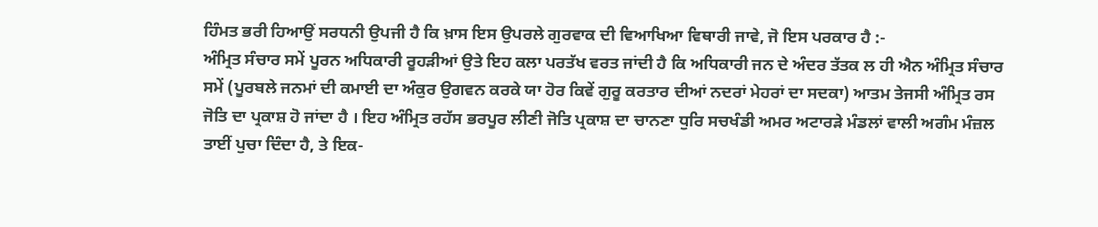ਹਿੰਮਤ ਭਰੀ ਹਿਆਉਂ ਸਰਧਨੀ ਉਪਜੀ ਹੈ ਕਿ ਖ਼ਾਸ ਇਸ ਉਪਰਲੇ ਗੁਰਵਾਕ ਦੀ ਵਿਆਖਿਆ ਵਿਥਾਰੀ ਜਾਵੇ, ਜੋ ਇਸ ਪਰਕਾਰ ਹੈ :-
ਅੰਮ੍ਰਿਤ ਸੰਚਾਰ ਸਮੇਂ ਪੂਰਨ ਅਧਿਕਾਰੀ ਰੂਹੜੀਆਂ ਉਤੇ ਇਹ ਕਲਾ ਪਰਤੱਖ ਵਰਤ ਜਾਂਦੀ ਹੈ ਕਿ ਅਧਿਕਾਰੀ ਜਨ ਦੇ ਅੰਦਰ ਤੱਤਕ ਲ ਹੀ ਐਨ ਅੰਮ੍ਰਿਤ ਸੰਚਾਰ ਸਮੇਂ (ਪੂਰਬਲੇ ਜਨਮਾਂ ਦੀ ਕਮਾਈ ਦਾ ਅੰਕੁਰ ਉਗਵਨ ਕਰਕੇ ਯਾ ਹੋਰ ਕਿਵੇਂ ਗੁਰੂ ਕਰਤਾਰ ਦੀਆਂ ਨਦਰਾਂ ਮੇਹਰਾਂ ਦਾ ਸਦਕਾ) ਆਤਮ ਤੇਜਸੀ ਅੰਮ੍ਰਿਤ ਰਸ ਜੋਤਿ ਦਾ ਪ੍ਰਕਾਸ਼ ਹੋ ਜਾਂਦਾ ਹੈ । ਇਹ ਅੰਮ੍ਰਿਤ ਰਹੱਸ ਭਰਪੂਰ ਲੀਣੀ ਜੋਤਿ ਪ੍ਰਕਾਸ਼ ਦਾ ਚਾਨਣਾ ਧੁਰਿ ਸਚਖੰਡੀ ਅਮਰ ਅਟਾਰੜੇ ਮੰਡਲਾਂ ਵਾਲੀ ਅਗੰਮ ਮੰਜ਼ਲ ਤਾਈਂ ਪੁਚਾ ਦਿੰਦਾ ਹੈ, ਤੇ ਇਕ-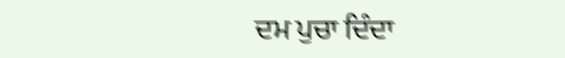ਦਮ ਪੁਚਾ ਦਿੰਦਾ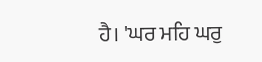ਹੈ। 'ਘਰ ਮਹਿ ਘਰੁ